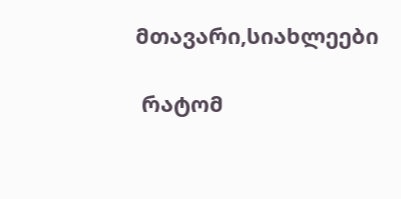მთავარი,სიახლეები

 რატომ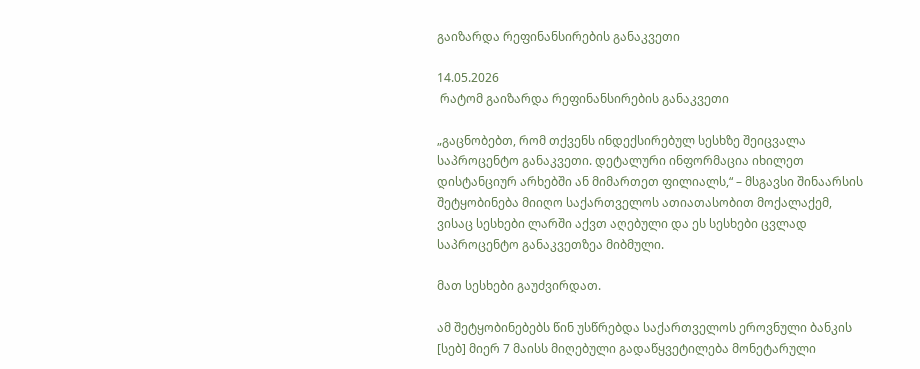გაიზარდა რეფინანსირების განაკვეთი

14.05.2026
 რატომ გაიზარდა რეფინანსირების განაკვეთი

„გაცნობებთ, რომ თქვენს ინდექსირებულ სესხზე შეიცვალა საპროცენტო განაკვეთი. დეტალური ინფორმაცია იხილეთ დისტანციურ არხებში ან მიმართეთ ფილიალს,“ – მსგავსი შინაარსის  შეტყობინება მიიღო საქართველოს ათიათასობით მოქალაქემ, ვისაც სესხები ლარში აქვთ აღებული და ეს სესხები ცვლად საპროცენტო განაკვეთზეა მიბმული.

მათ სესხები გაუძვირდათ.

ამ შეტყობინებებს წინ უსწრებდა საქართველოს ეროვნული ბანკის [სებ] მიერ 7 მაისს მიღებული გადაწყვეტილება მონეტარული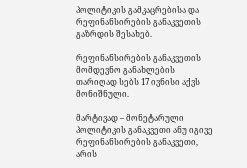პოლიტიკის გამკაცრებისა და რეფინანსირების განაკვეთის გაზრდის შესახებ.

რეფინანსირების განაკვეთის მომდევნო განახლების თარიღად სებს 17 ივნისი აქვს მონიშნული.

მარტივად – მონეტარული პოლიტიკის განაკვეთი ანუ იგივე რეფინანსირების განაკვეთი, არის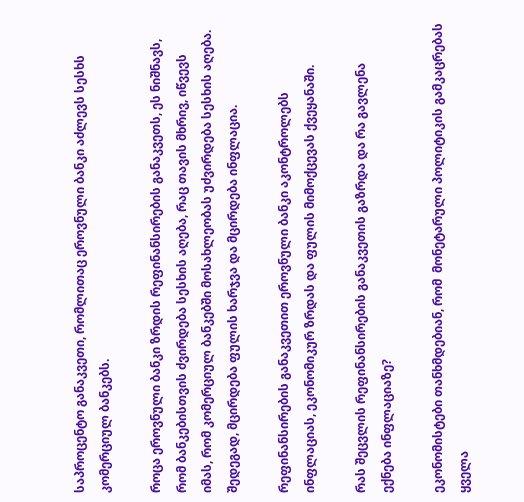საპროცენტო განაკვეთი, რომლითაც ეროვნული ბანკი აძლევს სესხს კომერციულ ბანკებს.

როცა ეროვნული ბანკი ზრდის რეფინანსირების განაკვეთს, ეს ნიშნავს, რომ ბანკებისთვის ძვირდება სესხის აღება, რაც თავის მხრივ, იწვევს იმას, რომ კომერციულ ბანკებში მოსახლეობას უძვირდება სესხის აღება. შედეგად, მცირდება ფულის ხარჯვა და მცირდება ინფლაცია.

რეფინანსირების განაკვეთით ეროვნული ბანკი აკონტროლებს ინფლაციას, ეკონომიკურ ზრდას და ფულის მიმოქცევას ქვეყანაში.

რას შეცვლის რეფინანსირების განაკვეთის გაზრდა და რა გავლენა ექნება ინფლაციაზე?

ეკონომისტები თანხმდებიან, რომ  მონეტარული პოლიტიკის გამკაცრებას ყველა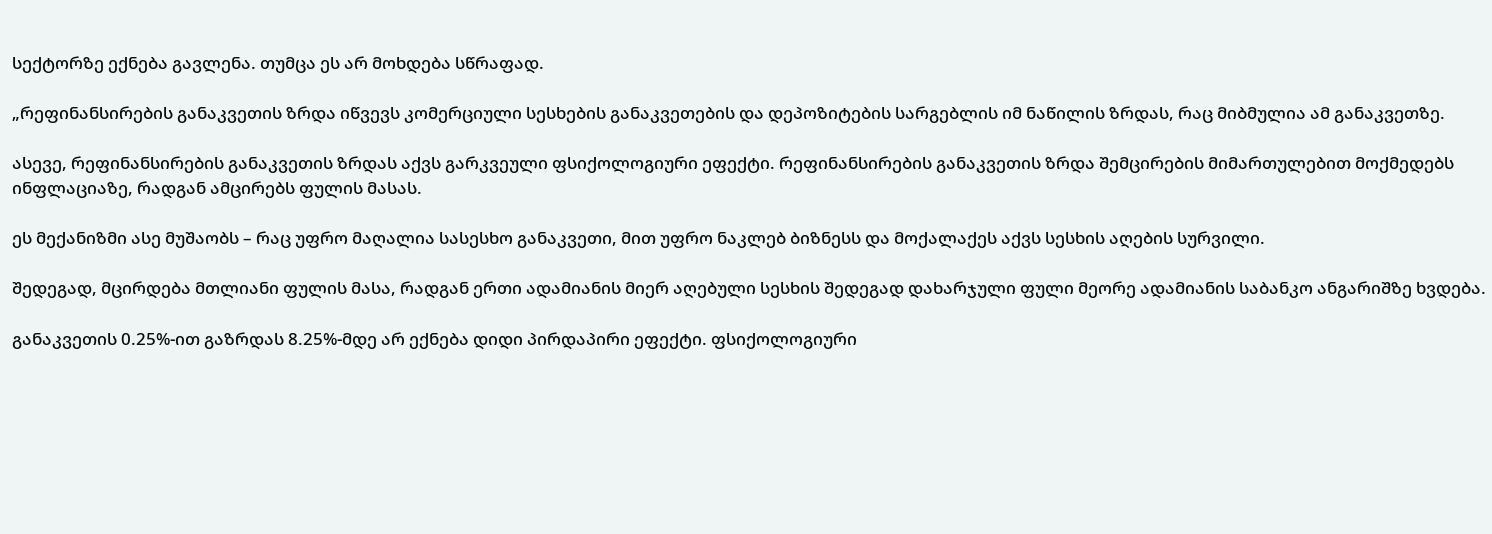სექტორზე ექნება გავლენა. თუმცა ეს არ მოხდება სწრაფად.

„რეფინანსირების განაკვეთის ზრდა იწვევს კომერციული სესხების განაკვეთების და დეპოზიტების სარგებლის იმ ნაწილის ზრდას, რაც მიბმულია ამ განაკვეთზე.

ასევე, რეფინანსირების განაკვეთის ზრდას აქვს გარკვეული ფსიქოლოგიური ეფექტი. რეფინანსირების განაკვეთის ზრდა შემცირების მიმართულებით მოქმედებს ინფლაციაზე, რადგან ამცირებს ფულის მასას.

ეს მექანიზმი ასე მუშაობს – რაც უფრო მაღალია სასესხო განაკვეთი, მით უფრო ნაკლებ ბიზნესს და მოქალაქეს აქვს სესხის აღების სურვილი.

შედეგად, მცირდება მთლიანი ფულის მასა, რადგან ერთი ადამიანის მიერ აღებული სესხის შედეგად დახარჯული ფული მეორე ადამიანის საბანკო ანგარიშზე ხვდება.

განაკვეთის 0.25%-ით გაზრდას 8.25%-მდე არ ექნება დიდი პირდაპირი ეფექტი. ფსიქოლოგიური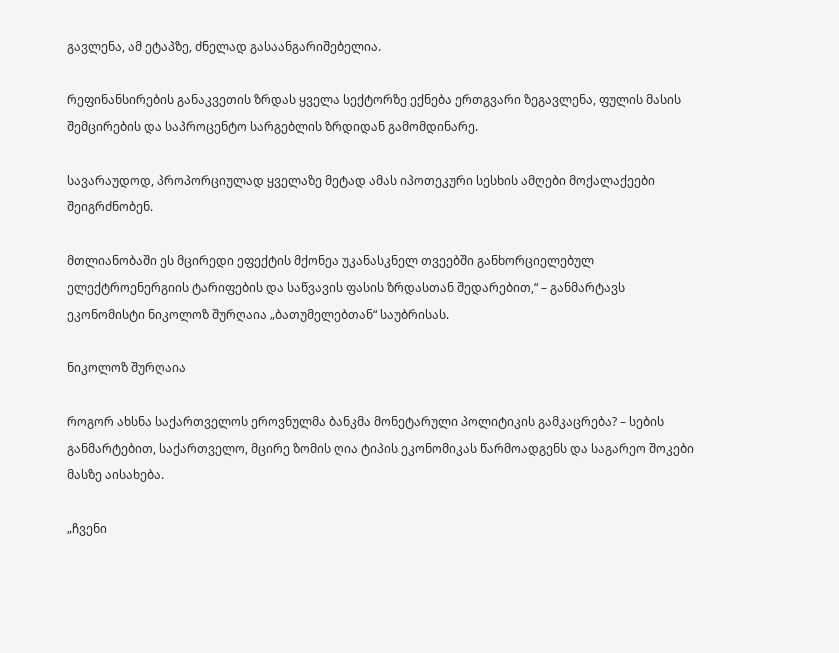გავლენა, ამ ეტაპზე, ძნელად გასაანგარიშებელია.

რეფინანსირების განაკვეთის ზრდას ყველა სექტორზე ექნება ერთგვარი ზეგავლენა, ფულის მასის შემცირების და საპროცენტო სარგებლის ზრდიდან გამომდინარე.

სავარაუდოდ, პროპორციულად ყველაზე მეტად ამას იპოთეკური სესხის ამღები მოქალაქეები შეიგრძნობენ.

მთლიანობაში ეს მცირედი ეფექტის მქონეა უკანასკნელ თვეებში განხორციელებულ ელექტროენერგიის ტარიფების და საწვავის ფასის ზრდასთან შედარებით,“ – განმარტავს ეკონომისტი ნიკოლოზ შურღაია „ბათუმელებთან“ საუბრისას.

ნიკოლოზ შურღაია

როგორ ახსნა საქართველოს ეროვნულმა ბანკმა მონეტარული პოლიტიკის გამკაცრება? – სების განმარტებით, საქართველო, მცირე ზომის ღია ტიპის ეკონომიკას წარმოადგენს და საგარეო შოკები მასზე აისახება.

„ჩვენი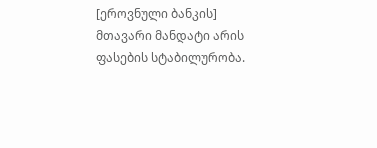[ეროვნული ბანკის] მთავარი მანდატი არის ფასების სტაბილურობა.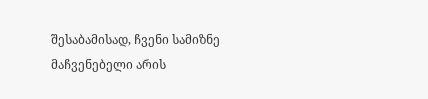შესაბამისად, ჩვენი სამიზნე მაჩვენებელი არის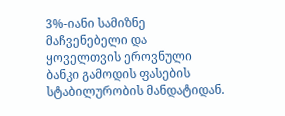3%-იანი სამიზნე მაჩვენებელი და ყოველთვის ეროვნული ბანკი გამოდის ფასების სტაბილურობის მანდატიდან.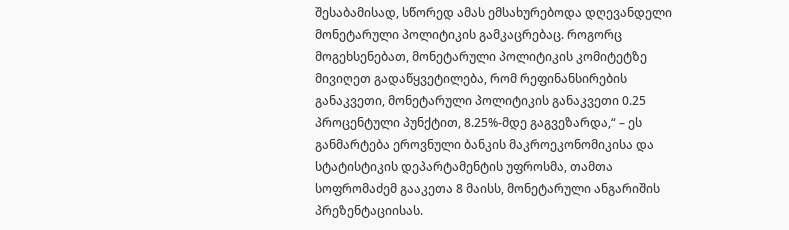შესაბამისად, სწორედ ამას ემსახურებოდა დღევანდელი მონეტარული პოლიტიკის გამკაცრებაც. როგორც მოგეხსენებათ, მონეტარული პოლიტიკის კომიტეტზე მივიღეთ გადაწყვეტილება, რომ რეფინანსირების განაკვეთი, მონეტარული პოლიტიკის განაკვეთი 0.25 პროცენტული პუნქტით, 8.25%-მდე გაგვეზარდა,“ – ეს განმარტება ეროვნული ბანკის მაკროეკონომიკისა და სტატისტიკის დეპარტამენტის უფროსმა, თამთა სოფრომაძემ გააკეთა 8 მაისს, მონეტარული ანგარიშის პრეზენტაციისას.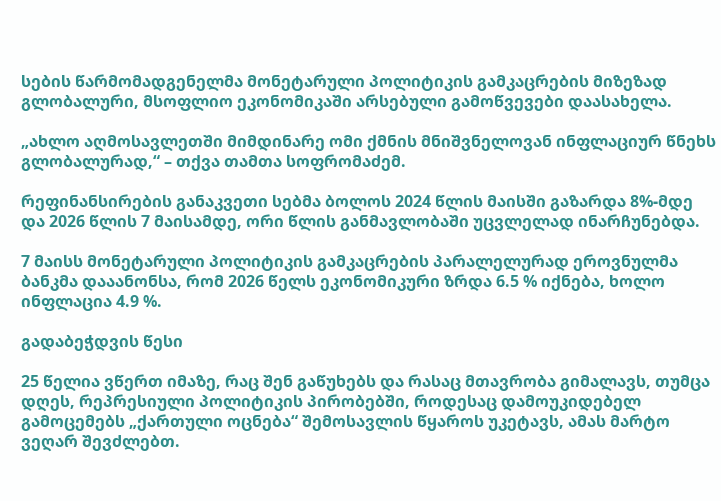სების წარმომადგენელმა მონეტარული პოლიტიკის გამკაცრების მიზეზად გლობალური, მსოფლიო ეკონომიკაში არსებული გამოწვევები დაასახელა.

„ახლო აღმოსავლეთში მიმდინარე ომი ქმნის მნიშვნელოვან ინფლაციურ წნეხს გლობალურად,“ – თქვა თამთა სოფრომაძემ.

რეფინანსირების განაკვეთი სებმა ბოლოს 2024 წლის მაისში გაზარდა 8%-მდე და 2026 წლის 7 მაისამდე, ორი წლის განმავლობაში უცვლელად ინარჩუნებდა.

7 მაისს მონეტარული პოლიტიკის გამკაცრების პარალელურად ეროვნულმა ბანკმა დააანონსა, რომ 2026 წელს ეკონომიკური ზრდა 6.5 % იქნება, ხოლო ინფლაცია 4.9 %.

გადაბეჭდვის წესი

25 წელია ვწერთ იმაზე, რაც შენ გაწუხებს და რასაც მთავრობა გიმალავს, თუმცა დღეს, რეპრესიული პოლიტიკის პირობებში, როდესაც დამოუკიდებელ გამოცემებს „ქართული ოცნება“ შემოსავლის წყაროს უკეტავს, ამას მარტო ვეღარ შევძლებთ.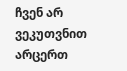ჩვენ არ ვეკუთვნით არცერთ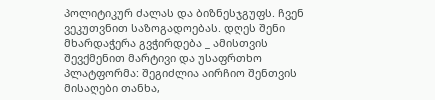პოლიტიკურ ძალას და ბიზნესჯგუფს. ჩვენ ვეკუთვნით საზოგადოებას. დღეს შენი მხარდაჭერა გვჭირდება _ ამისთვის შევქმენით მარტივი და უსაფრთხო პლატფორმა: შეგიძლია აირჩიო შენთვის მისაღები თანხა,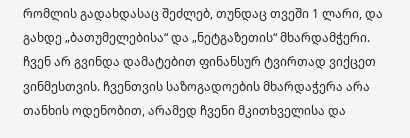რომლის გადახდასაც შეძლებ, თუნდაც თვეში 1 ლარი, და გახდე „ბათუმელებისა“ და „ნეტგაზეთის“ მხარდამჭერი. ჩვენ არ გვინდა დამატებით ფინანსურ ტვირთად ვიქცეთ ვინმესთვის. ჩვენთვის საზოგადოების მხარდაჭერა არა თანხის ოდენობით, არამედ ჩვენი მკითხველისა და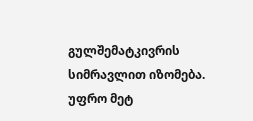გულშემატკივრის სიმრავლით იზომება.
უფრო მეტ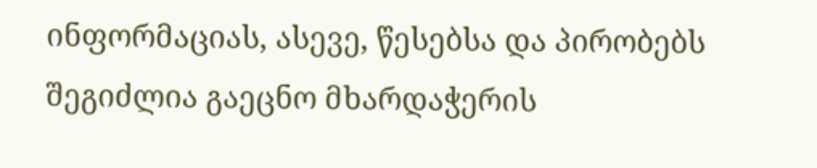ინფორმაციას, ასევე, წესებსა და პირობებს შეგიძლია გაეცნო მხარდაჭერის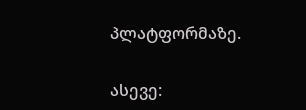პლატფორმაზე.

ასევე: